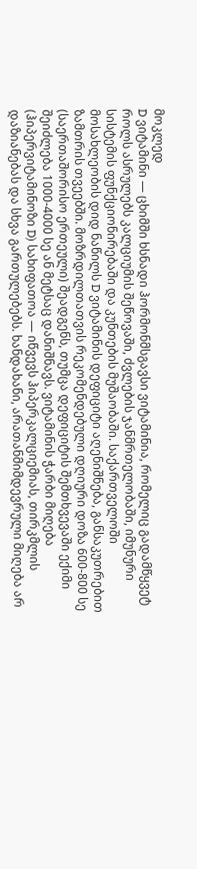მოკლედ
D ვიტამინი — ცხიმში ხსნადი ჰორმონმსგავსი ვიტამინია, რომელიც გადამწყვეტ როლს ასრულებს კალციუმის შეწოვაში, ძვლების ჯანმრთელობაში, იმუნური სისტემის ფუნქციონირებაში და კუნთების მუშაობაში. საქართველოში მოსახლეობის დიდ ნაწილს D ვიტამინის დეფიციტი აღენიშნება, განსაკუთრებით ზამთრის თვეებში. მოზრდილთათვის რეკომენდებული დღიური დოზა 600-800 სე (საერთაშორისო ერთეული) შეადგენს, თუმცა დეფიციტის შემთხვევაში ექიმი შეიძლება 1000-4000 სე ან მეტსაც დანიშნავს. ვიტამინის ჭარბი მიღება (ჰიპერვიტამინოზი D) სახიფათოა — იწვევს ჰიპერკალციემიას, თირკმლის დაზიანებას და სხვა გართულებებს. ხანდახანი, არათანმიმდევრული მიღება არ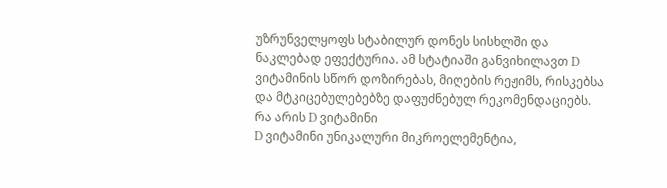უზრუნველყოფს სტაბილურ დონეს სისხლში და ნაკლებად ეფექტურია. ამ სტატიაში განვიხილავთ D ვიტამინის სწორ დოზირებას, მიღების რეჟიმს, რისკებსა და მტკიცებულებებზე დაფუძნებულ რეკომენდაციებს.
რა არის D ვიტამინი
D ვიტამინი უნიკალური მიკროელემენტია,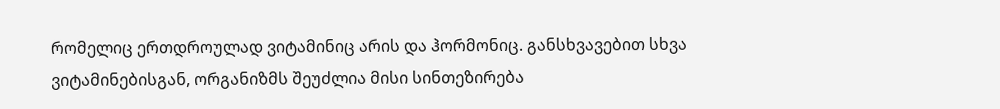რომელიც ერთდროულად ვიტამინიც არის და ჰორმონიც. განსხვავებით სხვა ვიტამინებისგან, ორგანიზმს შეუძლია მისი სინთეზირება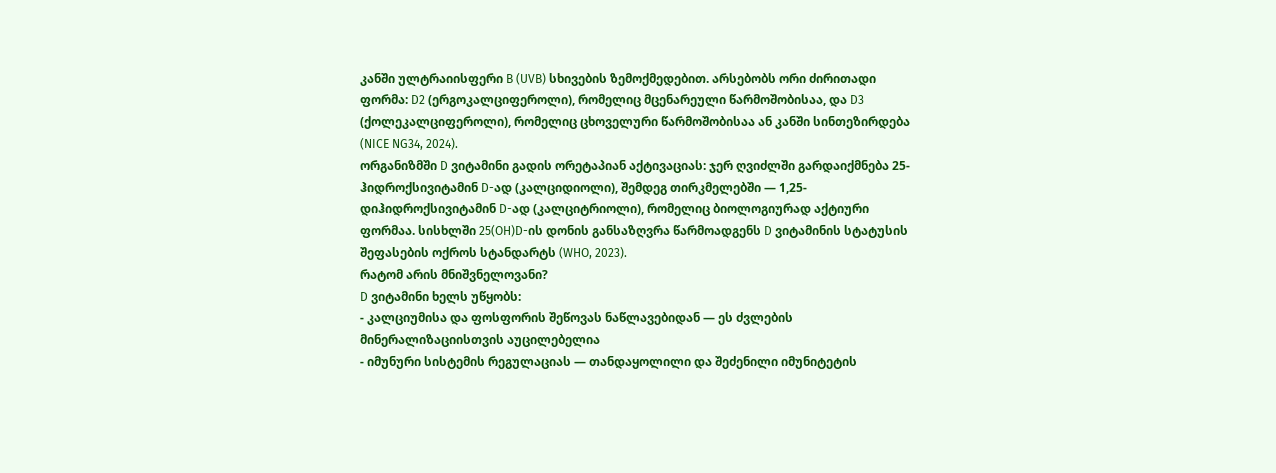კანში ულტრაიისფერი B (UVB) სხივების ზემოქმედებით. არსებობს ორი ძირითადი ფორმა: D2 (ერგოკალციფეროლი), რომელიც მცენარეული წარმოშობისაა, და D3 (ქოლეკალციფეროლი), რომელიც ცხოველური წარმოშობისაა ან კანში სინთეზირდება (NICE NG34, 2024).
ორგანიზმში D ვიტამინი გადის ორეტაპიან აქტივაციას: ჯერ ღვიძლში გარდაიქმნება 25-ჰიდროქსივიტამინ D-ად (კალციდიოლი), შემდეგ თირკმელებში — 1,25-დიჰიდროქსივიტამინ D-ად (კალციტრიოლი), რომელიც ბიოლოგიურად აქტიური ფორმაა. სისხლში 25(OH)D-ის დონის განსაზღვრა წარმოადგენს D ვიტამინის სტატუსის შეფასების ოქროს სტანდარტს (WHO, 2023).
რატომ არის მნიშვნელოვანი?
D ვიტამინი ხელს უწყობს:
- კალციუმისა და ფოსფორის შეწოვას ნაწლავებიდან — ეს ძვლების მინერალიზაციისთვის აუცილებელია
- იმუნური სისტემის რეგულაციას — თანდაყოლილი და შეძენილი იმუნიტეტის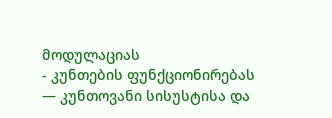მოდულაციას
- კუნთების ფუნქციონირებას — კუნთოვანი სისუსტისა და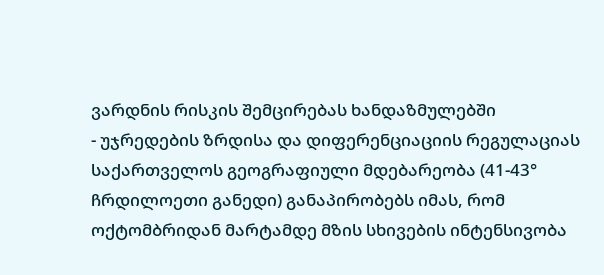ვარდნის რისკის შემცირებას ხანდაზმულებში
- უჯრედების ზრდისა და დიფერენციაციის რეგულაციას
საქართველოს გეოგრაფიული მდებარეობა (41-43° ჩრდილოეთი განედი) განაპირობებს იმას, რომ ოქტომბრიდან მარტამდე მზის სხივების ინტენსივობა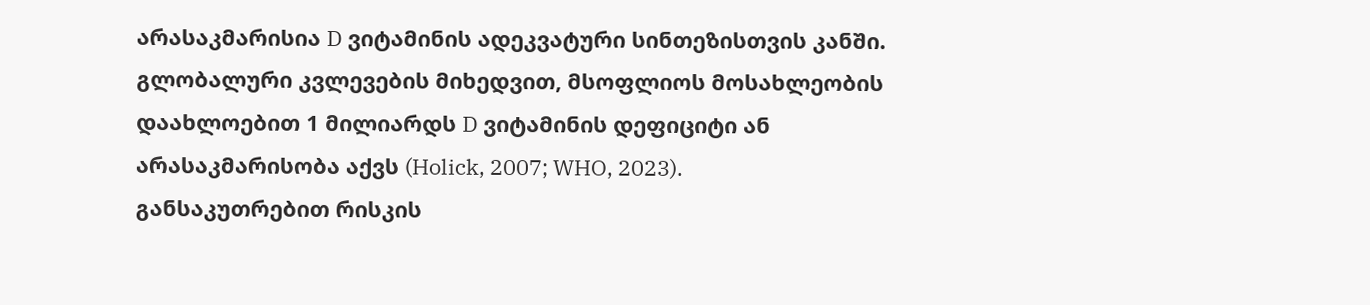არასაკმარისია D ვიტამინის ადეკვატური სინთეზისთვის კანში. გლობალური კვლევების მიხედვით, მსოფლიოს მოსახლეობის დაახლოებით 1 მილიარდს D ვიტამინის დეფიციტი ან არასაკმარისობა აქვს (Holick, 2007; WHO, 2023).
განსაკუთრებით რისკის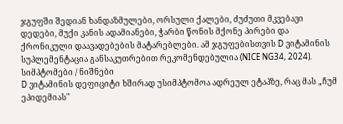ჯგუფში შედიან ხანდაზმულები, ორსული ქალები, ძუძუთი მკვებავი დედები, მუქი კანის ადამიანები, ჭარბი წონის მქონე პირები და ქრონიკული დაავადებების მატარებლები. ამ ჯგუფებისთვის D ვიტამინის სუპლემენტაცია განსაკუთრებით რეკომენდებულია (NICE NG34, 2024).
სიმპტომები / ნიშნები
D ვიტამინის დეფიციტი ხშირად უსიმპტომოა ადრეულ ეტაპზე, რაც მას „ჩუმ ეპიდემიას"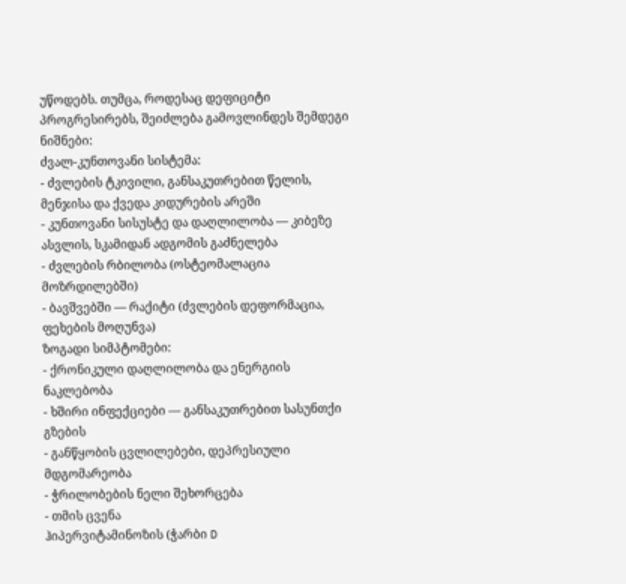უწოდებს. თუმცა, როდესაც დეფიციტი პროგრესირებს, შეიძლება გამოვლინდეს შემდეგი ნიშნები:
ძვალ-კუნთოვანი სისტემა:
- ძვლების ტკივილი, განსაკუთრებით წელის, მენჯისა და ქვედა კიდურების არეში
- კუნთოვანი სისუსტე და დაღლილობა — კიბეზე ასვლის, სკამიდან ადგომის გაძნელება
- ძვლების რბილობა (ოსტეომალაცია მოზრდილებში)
- ბავშვებში — რაქიტი (ძვლების დეფორმაცია, ფეხების მოღუნვა)
ზოგადი სიმპტომები:
- ქრონიკული დაღლილობა და ენერგიის ნაკლებობა
- ხშირი ინფექციები — განსაკუთრებით სასუნთქი გზების
- განწყობის ცვლილებები, დეპრესიული მდგომარეობა
- ჭრილობების ნელი შეხორცება
- თმის ცვენა
ჰიპერვიტამინოზის (ჭარბი D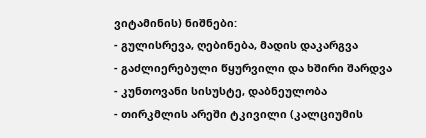ვიტამინის) ნიშნები:
- გულისრევა, ღებინება, მადის დაკარგვა
- გაძლიერებული წყურვილი და ხშირი შარდვა
- კუნთოვანი სისუსტე, დაბნეულობა
- თირკმლის არეში ტკივილი (კალციუმის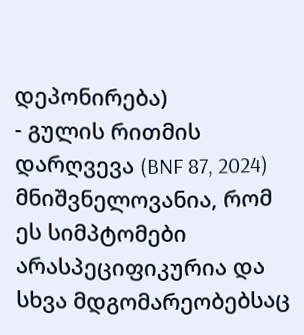დეპონირება)
- გულის რითმის დარღვევა (BNF 87, 2024)
მნიშვნელოვანია, რომ ეს სიმპტომები არასპეციფიკურია და სხვა მდგომარეობებსაც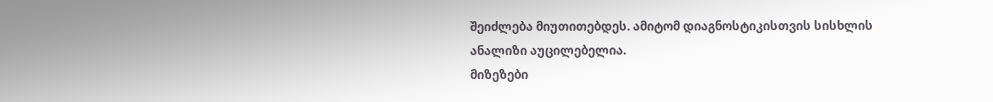შეიძლება მიუთითებდეს. ამიტომ დიაგნოსტიკისთვის სისხლის ანალიზი აუცილებელია.
მიზეზები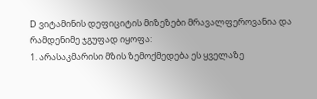D ვიტამინის დეფიციტის მიზეზები მრავალფეროვანია და რამდენიმე ჯგუფად იყოფა:
1. არასაკმარისი მზის ზემოქმედება ეს ყველაზე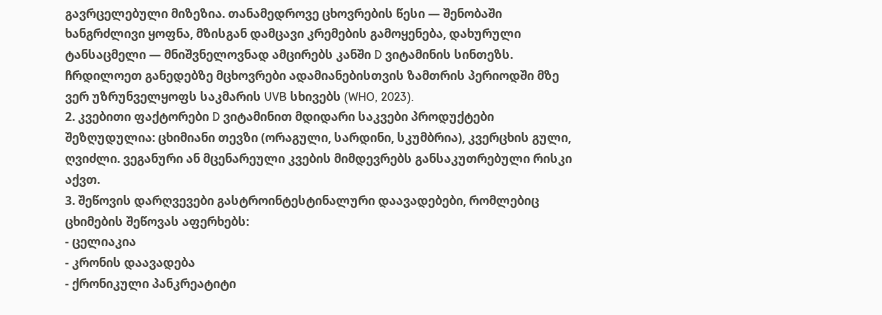გავრცელებული მიზეზია. თანამედროვე ცხოვრების წესი — შენობაში ხანგრძლივი ყოფნა, მზისგან დამცავი კრემების გამოყენება, დახურული ტანსაცმელი — მნიშვნელოვნად ამცირებს კანში D ვიტამინის სინთეზს. ჩრდილოეთ განედებზე მცხოვრები ადამიანებისთვის ზამთრის პერიოდში მზე ვერ უზრუნველყოფს საკმარის UVB სხივებს (WHO, 2023).
2. კვებითი ფაქტორები D ვიტამინით მდიდარი საკვები პროდუქტები შეზღუდულია: ცხიმიანი თევზი (ორაგული, სარდინი, სკუმბრია), კვერცხის გული, ღვიძლი. ვეგანური ან მცენარეული კვების მიმდევრებს განსაკუთრებული რისკი აქვთ.
3. შეწოვის დარღვევები გასტროინტესტინალური დაავადებები, რომლებიც ცხიმების შეწოვას აფერხებს:
- ცელიაკია
- კრონის დაავადება
- ქრონიკული პანკრეატიტი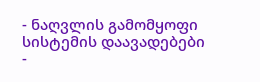- ნაღვლის გამომყოფი სისტემის დაავადებები
-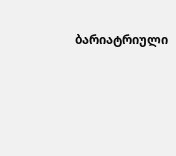ბარიატრიული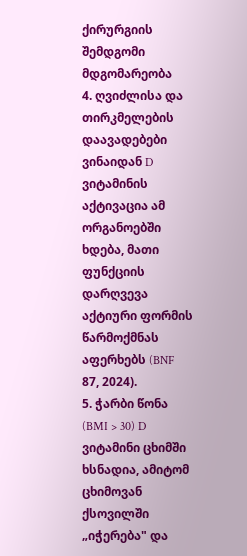ქირურგიის შემდგომი მდგომარეობა
4. ღვიძლისა და თირკმელების დაავადებები ვინაიდან D ვიტამინის აქტივაცია ამ ორგანოებში ხდება, მათი ფუნქციის დარღვევა აქტიური ფორმის წარმოქმნას აფერხებს (BNF 87, 2024).
5. ჭარბი წონა (BMI > 30) D ვიტამინი ცხიმში ხსნადია, ამიტომ ცხიმოვან ქსოვილში „იჭერება" და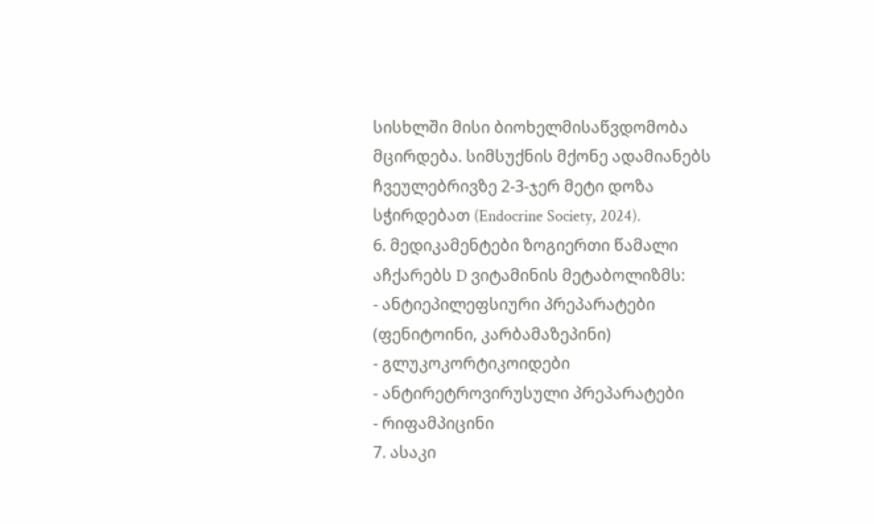სისხლში მისი ბიოხელმისაწვდომობა მცირდება. სიმსუქნის მქონე ადამიანებს ჩვეულებრივზე 2-3-ჯერ მეტი დოზა სჭირდებათ (Endocrine Society, 2024).
6. მედიკამენტები ზოგიერთი წამალი აჩქარებს D ვიტამინის მეტაბოლიზმს:
- ანტიეპილეფსიური პრეპარატები (ფენიტოინი, კარბამაზეპინი)
- გლუკოკორტიკოიდები
- ანტირეტროვირუსული პრეპარატები
- რიფამპიცინი
7. ასაკი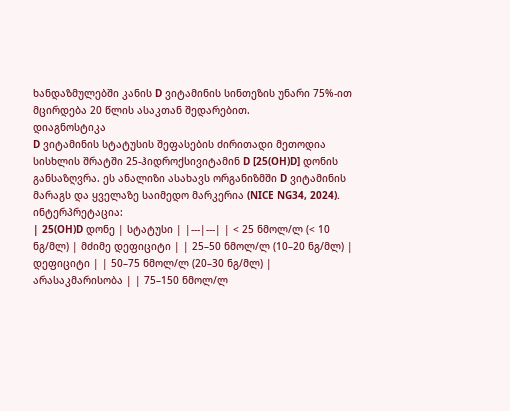ხანდაზმულებში კანის D ვიტამინის სინთეზის უნარი 75%-ით მცირდება 20 წლის ასაკთან შედარებით.
დიაგნოსტიკა
D ვიტამინის სტატუსის შეფასების ძირითადი მეთოდია სისხლის შრატში 25-ჰიდროქსივიტამინ D [25(OH)D] დონის განსაზღვრა. ეს ანალიზი ასახავს ორგანიზმში D ვიტამინის მარაგს და ყველაზე საიმედო მარკერია (NICE NG34, 2024).
ინტერპრეტაცია:
| 25(OH)D დონე | სტატუსი | |---|---| | < 25 ნმოლ/ლ (< 10 ნგ/მლ) | მძიმე დეფიციტი | | 25–50 ნმოლ/ლ (10–20 ნგ/მლ) | დეფიციტი | | 50–75 ნმოლ/ლ (20–30 ნგ/მლ) | არასაკმარისობა | | 75–150 ნმოლ/ლ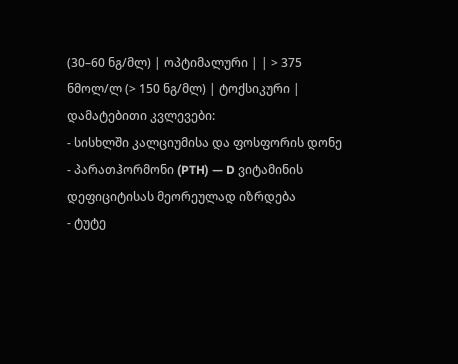(30–60 ნგ/მლ) | ოპტიმალური | | > 375 ნმოლ/ლ (> 150 ნგ/მლ) | ტოქსიკური |
დამატებითი კვლევები:
- სისხლში კალციუმისა და ფოსფორის დონე
- პარათჰორმონი (PTH) — D ვიტამინის დეფიციტისას მეორეულად იზრდება
- ტუტე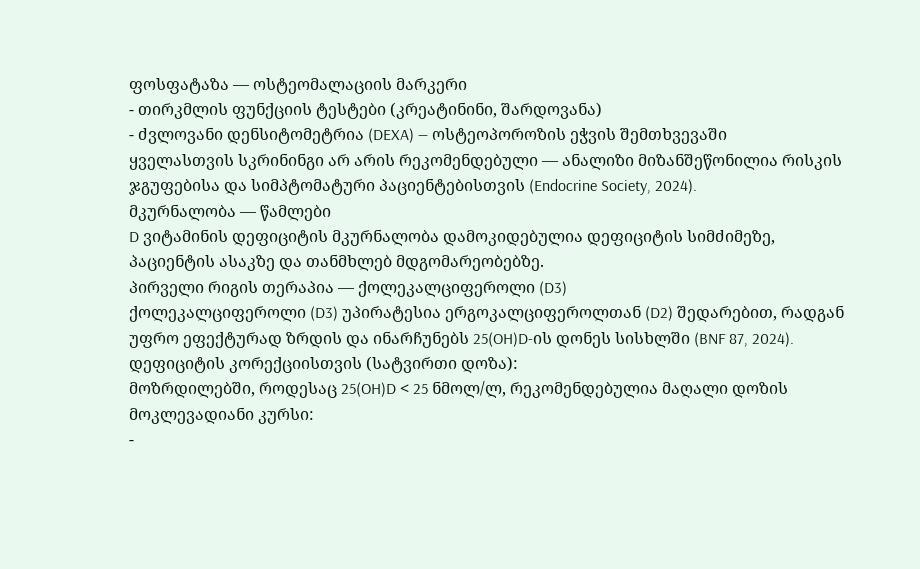ფოსფატაზა — ოსტეომალაციის მარკერი
- თირკმლის ფუნქციის ტესტები (კრეატინინი, შარდოვანა)
- ძვლოვანი დენსიტომეტრია (DEXA) — ოსტეოპოროზის ეჭვის შემთხვევაში
ყველასთვის სკრინინგი არ არის რეკომენდებული — ანალიზი მიზანშეწონილია რისკის ჯგუფებისა და სიმპტომატური პაციენტებისთვის (Endocrine Society, 2024).
მკურნალობა — წამლები
D ვიტამინის დეფიციტის მკურნალობა დამოკიდებულია დეფიციტის სიმძიმეზე, პაციენტის ასაკზე და თანმხლებ მდგომარეობებზე.
პირველი რიგის თერაპია — ქოლეკალციფეროლი (D3)
ქოლეკალციფეროლი (D3) უპირატესია ერგოკალციფეროლთან (D2) შედარებით, რადგან უფრო ეფექტურად ზრდის და ინარჩუნებს 25(OH)D-ის დონეს სისხლში (BNF 87, 2024).
დეფიციტის კორექციისთვის (სატვირთი დოზა):
მოზრდილებში, როდესაც 25(OH)D < 25 ნმოლ/ლ, რეკომენდებულია მაღალი დოზის მოკლევადიანი კურსი:
-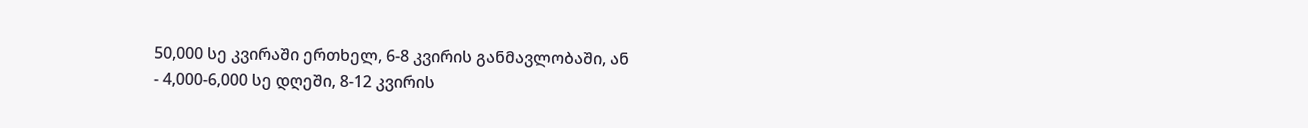50,000 სე კვირაში ერთხელ, 6-8 კვირის განმავლობაში, ან
- 4,000-6,000 სე დღეში, 8-12 კვირის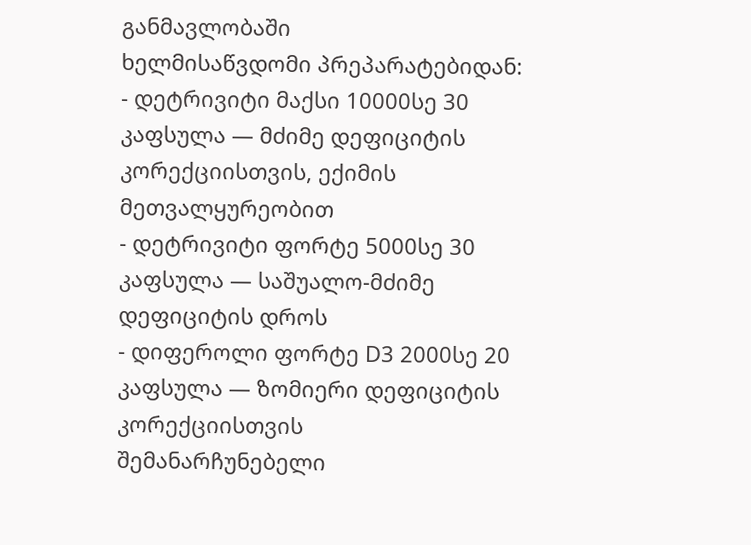განმავლობაში
ხელმისაწვდომი პრეპარატებიდან:
- დეტრივიტი მაქსი 10000სე 30 კაფსულა — მძიმე დეფიციტის კორექციისთვის, ექიმის მეთვალყურეობით
- დეტრივიტი ფორტე 5000სე 30 კაფსულა — საშუალო-მძიმე დეფიციტის დროს
- დიფეროლი ფორტე D3 2000სე 20 კაფსულა — ზომიერი დეფიციტის კორექციისთვის
შემანარჩუნებელი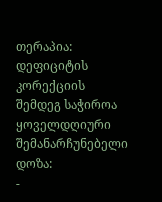თერაპია:
დეფიციტის კორექციის შემდეგ საჭიროა ყოველდღიური შემანარჩუნებელი დოზა:
-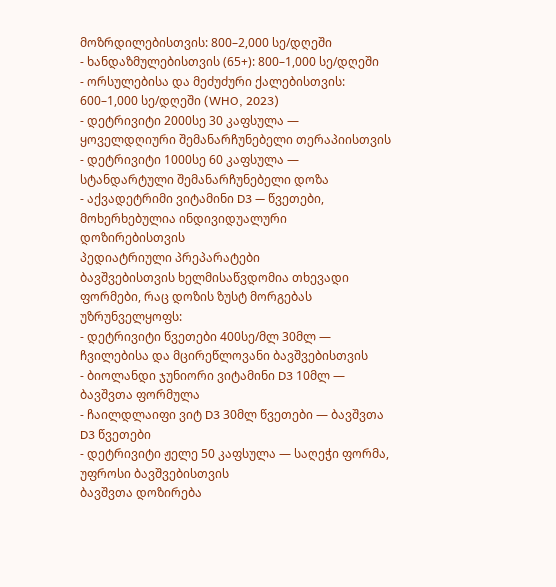მოზრდილებისთვის: 800–2,000 სე/დღეში
- ხანდაზმულებისთვის (65+): 800–1,000 სე/დღეში
- ორსულებისა და მეძუძური ქალებისთვის: 600–1,000 სე/დღეში (WHO, 2023)
- დეტრივიტი 2000სე 30 კაფსულა — ყოველდღიური შემანარჩუნებელი თერაპიისთვის
- დეტრივიტი 1000სე 60 კაფსულა — სტანდარტული შემანარჩუნებელი დოზა
- აქვადეტრიმი ვიტამინი D3 — წვეთები, მოხერხებულია ინდივიდუალური დოზირებისთვის
პედიატრიული პრეპარატები
ბავშვებისთვის ხელმისაწვდომია თხევადი ფორმები, რაც დოზის ზუსტ მორგებას უზრუნველყოფს:
- დეტრივიტი წვეთები 400სე/მლ 30მლ — ჩვილებისა და მცირეწლოვანი ბავშვებისთვის
- ბიოლანდი ჯუნიორი ვიტამინი D3 10მლ — ბავშვთა ფორმულა
- ჩაილდლაიფი ვიტ D3 30მლ წვეთები — ბავშვთა D3 წვეთები
- დეტრივიტი ჟელე 50 კაფსულა — საღეჭი ფორმა, უფროსი ბავშვებისთვის
ბავშვთა დოზირება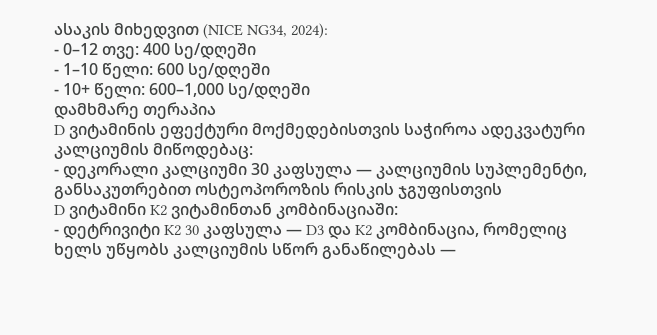ასაკის მიხედვით (NICE NG34, 2024):
- 0–12 თვე: 400 სე/დღეში
- 1–10 წელი: 600 სე/დღეში
- 10+ წელი: 600–1,000 სე/დღეში
დამხმარე თერაპია
D ვიტამინის ეფექტური მოქმედებისთვის საჭიროა ადეკვატური კალციუმის მიწოდებაც:
- დეკორალი კალციუმი 30 კაფსულა — კალციუმის სუპლემენტი, განსაკუთრებით ოსტეოპოროზის რისკის ჯგუფისთვის
D ვიტამინი K2 ვიტამინთან კომბინაციაში:
- დეტრივიტი K2 30 კაფსულა — D3 და K2 კომბინაცია, რომელიც ხელს უწყობს კალციუმის სწორ განაწილებას —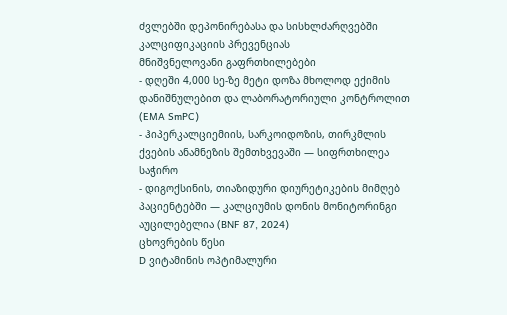ძვლებში დეპონირებასა და სისხლძარღვებში კალციფიკაციის პრევენციას
მნიშვნელოვანი გაფრთხილებები
- დღეში 4,000 სე-ზე მეტი დოზა მხოლოდ ექიმის დანიშნულებით და ლაბორატორიული კონტროლით (EMA SmPC)
- ჰიპერკალციემიის, სარკოიდოზის, თირკმლის ქვების ანამნეზის შემთხვევაში — სიფრთხილეა საჭირო
- დიგოქსინის, თიაზიდური დიურეტიკების მიმღებ პაციენტებში — კალციუმის დონის მონიტორინგი აუცილებელია (BNF 87, 2024)
ცხოვრების წესი
D ვიტამინის ოპტიმალური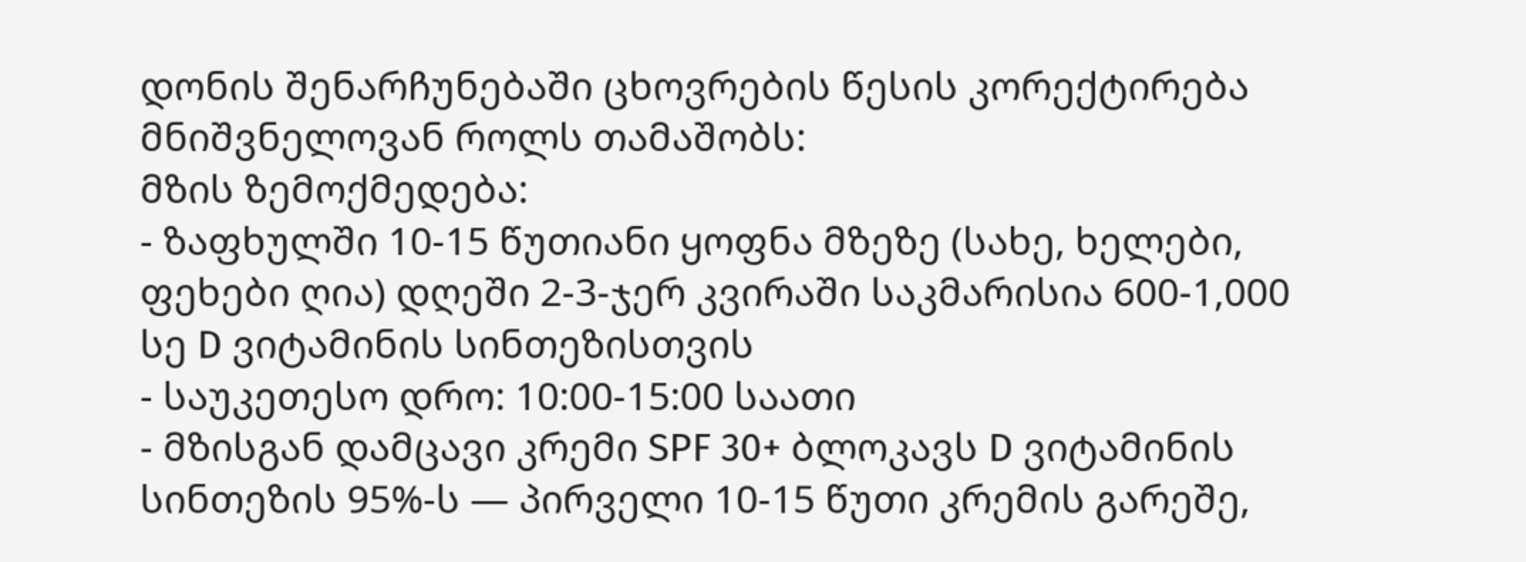დონის შენარჩუნებაში ცხოვრების წესის კორექტირება მნიშვნელოვან როლს თამაშობს:
მზის ზემოქმედება:
- ზაფხულში 10-15 წუთიანი ყოფნა მზეზე (სახე, ხელები, ფეხები ღია) დღეში 2-3-ჯერ კვირაში საკმარისია 600-1,000 სე D ვიტამინის სინთეზისთვის
- საუკეთესო დრო: 10:00-15:00 საათი
- მზისგან დამცავი კრემი SPF 30+ ბლოკავს D ვიტამინის სინთეზის 95%-ს — პირველი 10-15 წუთი კრემის გარეშე,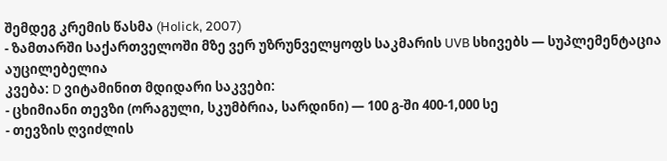შემდეგ კრემის წასმა (Holick, 2007)
- ზამთარში საქართველოში მზე ვერ უზრუნველყოფს საკმარის UVB სხივებს — სუპლემენტაცია აუცილებელია
კვება: D ვიტამინით მდიდარი საკვები:
- ცხიმიანი თევზი (ორაგული, სკუმბრია, სარდინი) — 100 გ-ში 400-1,000 სე
- თევზის ღვიძლის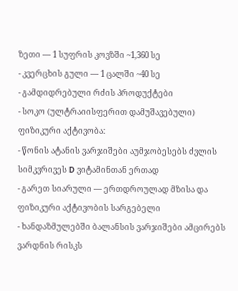ზეთი — 1 სუფრის კოვზში ~1,360 სე
- კვერცხის გული — 1 ცალში ~40 სე
- გამდიდრებული რძის პროდუქტები
- სოკო (ულტრაიისფერით დამუშავებული)
ფიზიკური აქტივობა:
- წონის ატანის ვარჯიშები აუმჯობესებს ძვლის სიმკვრივეს D ვიტამინთან ერთად
- გარეთ სიარული — ერთდროულად მზისა და ფიზიკური აქტივობის სარგებელი
- ხანდაზმულებში ბალანსის ვარჯიშები ამცირებს ვარდნის რისკს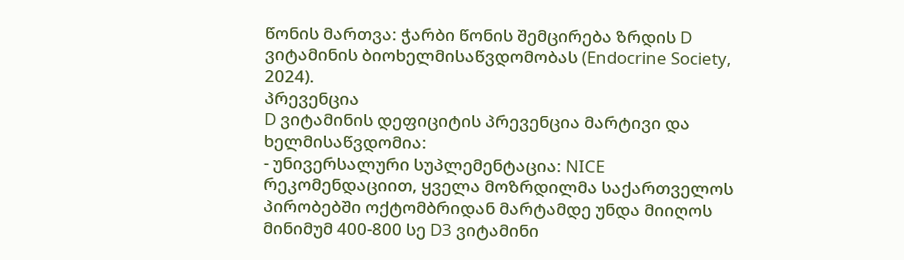წონის მართვა: ჭარბი წონის შემცირება ზრდის D ვიტამინის ბიოხელმისაწვდომობას (Endocrine Society, 2024).
პრევენცია
D ვიტამინის დეფიციტის პრევენცია მარტივი და ხელმისაწვდომია:
- უნივერსალური სუპლემენტაცია: NICE რეკომენდაციით, ყველა მოზრდილმა საქართველოს პირობებში ოქტომბრიდან მარტამდე უნდა მიიღოს მინიმუმ 400-800 სე D3 ვიტამინი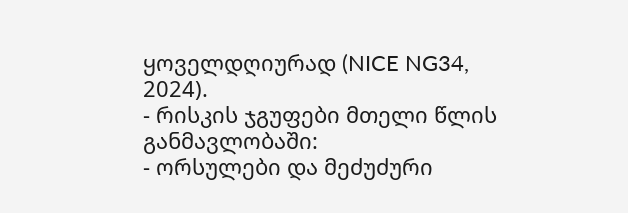ყოველდღიურად (NICE NG34, 2024).
- რისკის ჯგუფები მთელი წლის განმავლობაში:
- ორსულები და მეძუძური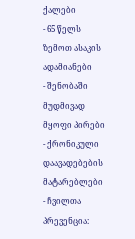ქალები
- 65 წელს ზემოთ ასაკის ადამიანები
- შენობაში მუდმივად მყოფი პირები
- ქრონიკული დაავადებების მატარებლები
- ჩვილთა პრევენცია: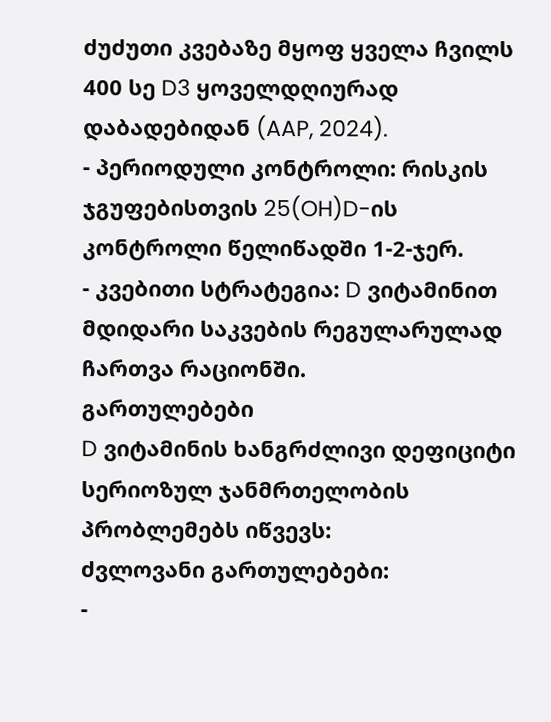ძუძუთი კვებაზე მყოფ ყველა ჩვილს 400 სე D3 ყოველდღიურად დაბადებიდან (AAP, 2024).
- პერიოდული კონტროლი: რისკის ჯგუფებისთვის 25(OH)D-ის კონტროლი წელიწადში 1-2-ჯერ.
- კვებითი სტრატეგია: D ვიტამინით მდიდარი საკვების რეგულარულად ჩართვა რაციონში.
გართულებები
D ვიტამინის ხანგრძლივი დეფიციტი სერიოზულ ჯანმრთელობის პრობლემებს იწვევს:
ძვლოვანი გართულებები:
-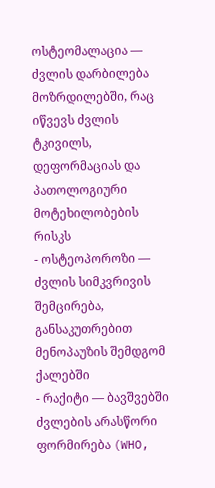ოსტეომალაცია — ძვლის დარბილება მოზრდილებში, რაც იწვევს ძვლის ტკივილს, დეფორმაციას და პათოლოგიური მოტეხილობების რისკს
- ოსტეოპოროზი — ძვლის სიმკვრივის შემცირება, განსაკუთრებით მენოპაუზის შემდგომ ქალებში
- რაქიტი — ბავშვებში ძვლების არასწორი ფორმირება (WHO,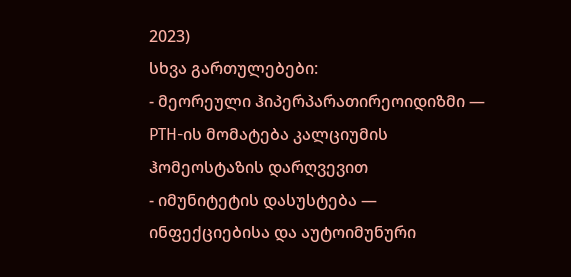2023)
სხვა გართულებები:
- მეორეული ჰიპერპარათირეოიდიზმი — PTH-ის მომატება კალციუმის ჰომეოსტაზის დარღვევით
- იმუნიტეტის დასუსტება — ინფექციებისა და აუტოიმუნური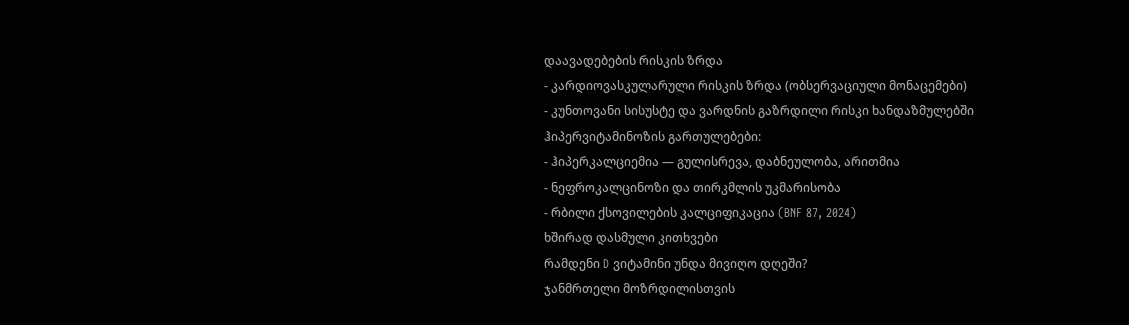დაავადებების რისკის ზრდა
- კარდიოვასკულარული რისკის ზრდა (ობსერვაციული მონაცემები)
- კუნთოვანი სისუსტე და ვარდნის გაზრდილი რისკი ხანდაზმულებში
ჰიპერვიტამინოზის გართულებები:
- ჰიპერკალციემია — გულისრევა, დაბნეულობა, არითმია
- ნეფროკალცინოზი და თირკმლის უკმარისობა
- რბილი ქსოვილების კალციფიკაცია (BNF 87, 2024)
ხშირად დასმული კითხვები
რამდენი D ვიტამინი უნდა მივიღო დღეში?
ჯანმრთელი მოზრდილისთვის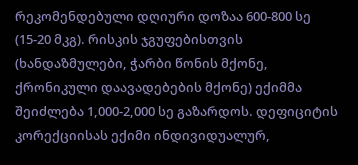რეკომენდებული დღიური დოზაა 600-800 სე (15-20 მკგ). რისკის ჯგუფებისთვის (ხანდაზმულები, ჭარბი წონის მქონე, ქრონიკული დაავადებების მქონე) ექიმმა შეიძლება 1,000-2,000 სე გაზარდოს. დეფიციტის კორექციისას ექიმი ინდივიდუალურ,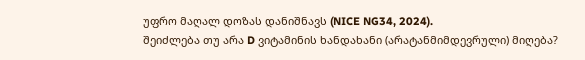უფრო მაღალ დოზას დანიშნავს (NICE NG34, 2024).
შეიძლება თუ არა D ვიტამინის ხანდახანი (არატანმიმდევრული) მიღება?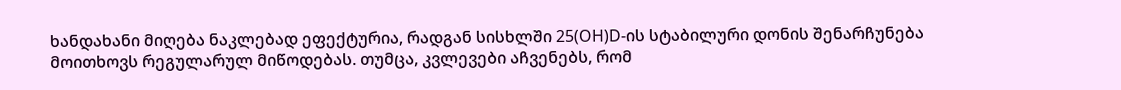ხანდახანი მიღება ნაკლებად ეფექტურია, რადგან სისხლში 25(OH)D-ის სტაბილური დონის შენარჩუნება მოითხოვს რეგულარულ მიწოდებას. თუმცა, კვლევები აჩვენებს, რომ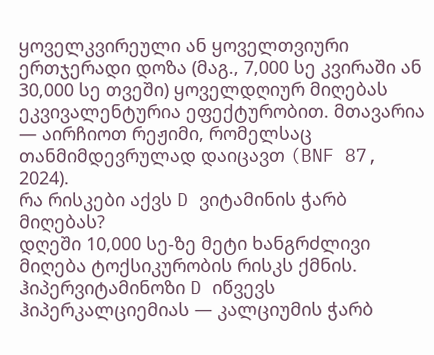ყოველკვირეული ან ყოველთვიური ერთჯერადი დოზა (მაგ., 7,000 სე კვირაში ან 30,000 სე თვეში) ყოველდღიურ მიღებას ეკვივალენტურია ეფექტურობით. მთავარია — აირჩიოთ რეჟიმი, რომელსაც თანმიმდევრულად დაიცავთ (BNF 87, 2024).
რა რისკები აქვს D ვიტამინის ჭარბ მიღებას?
დღეში 10,000 სე-ზე მეტი ხანგრძლივი მიღება ტოქსიკურობის რისკს ქმნის. ჰიპერვიტამინოზი D იწვევს ჰიპერკალციემიას — კალციუმის ჭარბ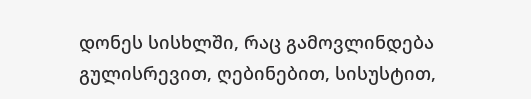დონეს სისხლში, რაც გამოვლინდება გულისრევით, ღებინებით, სისუსტით,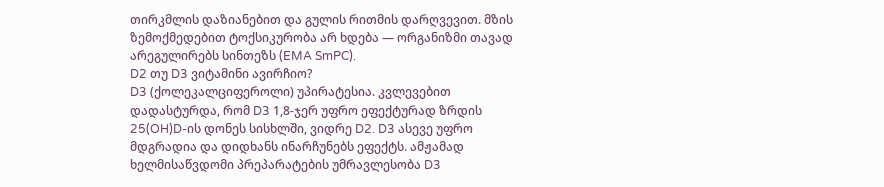თირკმლის დაზიანებით და გულის რითმის დარღვევით. მზის ზემოქმედებით ტოქსიკურობა არ ხდება — ორგანიზმი თავად არეგულირებს სინთეზს (EMA SmPC).
D2 თუ D3 ვიტამინი ავირჩიო?
D3 (ქოლეკალციფეროლი) უპირატესია. კვლევებით დადასტურდა, რომ D3 1,8-ჯერ უფრო ეფექტურად ზრდის 25(OH)D-ის დონეს სისხლში, ვიდრე D2. D3 ასევე უფრო მდგრადია და დიდხანს ინარჩუნებს ეფექტს. ამჟამად ხელმისაწვდომი პრეპარატების უმრავლესობა D3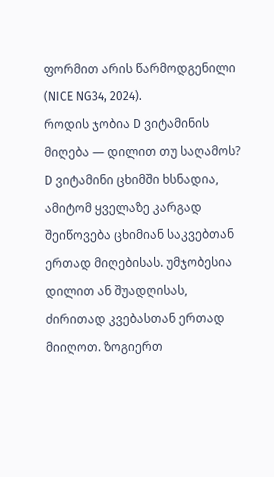ფორმით არის წარმოდგენილი (NICE NG34, 2024).
როდის ჯობია D ვიტამინის მიღება — დილით თუ საღამოს?
D ვიტამინი ცხიმში ხსნადია, ამიტომ ყველაზე კარგად შეიწოვება ცხიმიან საკვებთან ერთად მიღებისას. უმჯობესია დილით ან შუადღისას, ძირითად კვებასთან ერთად მიიღოთ. ზოგიერთ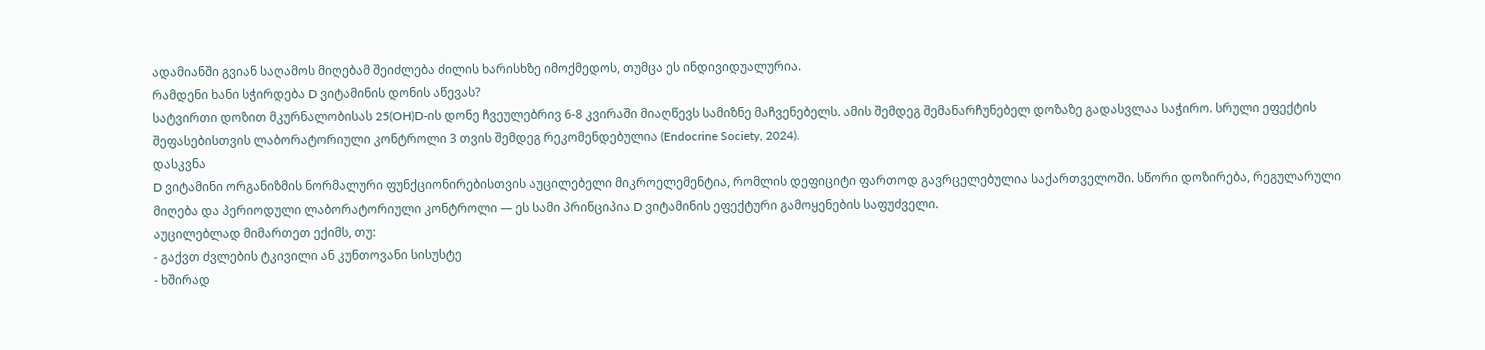ადამიანში გვიან საღამოს მიღებამ შეიძლება ძილის ხარისხზე იმოქმედოს, თუმცა ეს ინდივიდუალურია.
რამდენი ხანი სჭირდება D ვიტამინის დონის აწევას?
სატვირთი დოზით მკურნალობისას 25(OH)D-ის დონე ჩვეულებრივ 6-8 კვირაში მიაღწევს სამიზნე მაჩვენებელს. ამის შემდეგ შემანარჩუნებელ დოზაზე გადასვლაა საჭირო. სრული ეფექტის შეფასებისთვის ლაბორატორიული კონტროლი 3 თვის შემდეგ რეკომენდებულია (Endocrine Society, 2024).
დასკვნა
D ვიტამინი ორგანიზმის ნორმალური ფუნქციონირებისთვის აუცილებელი მიკროელემენტია, რომლის დეფიციტი ფართოდ გავრცელებულია საქართველოში. სწორი დოზირება, რეგულარული მიღება და პერიოდული ლაბორატორიული კონტროლი — ეს სამი პრინციპია D ვიტამინის ეფექტური გამოყენების საფუძველი.
აუცილებლად მიმართეთ ექიმს, თუ:
- გაქვთ ძვლების ტკივილი ან კუნთოვანი სისუსტე
- ხშირად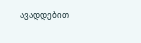ავადდებით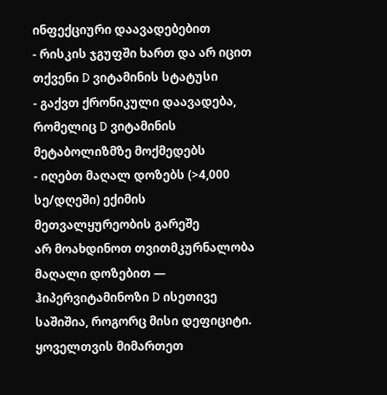ინფექციური დაავადებებით
- რისკის ჯგუფში ხართ და არ იცით თქვენი D ვიტამინის სტატუსი
- გაქვთ ქრონიკული დაავადება, რომელიც D ვიტამინის მეტაბოლიზმზე მოქმედებს
- იღებთ მაღალ დოზებს (>4,000 სე/დღეში) ექიმის მეთვალყურეობის გარეშე
არ მოახდინოთ თვითმკურნალობა მაღალი დოზებით — ჰიპერვიტამინოზი D ისეთივე საშიშია, როგორც მისი დეფიციტი. ყოველთვის მიმართეთ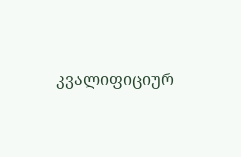კვალიფიციურ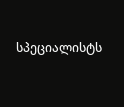სპეციალისტს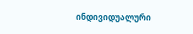ინდივიდუალური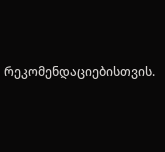რეკომენდაციებისთვის.